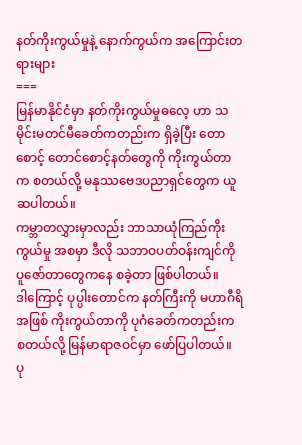နတ်ကိုးကွယ်မှုနဲ့ နောက်ကွယ်က အကြောင်းတရားများ
===
မြန်မာနိုင်ငံမှာ နတ်ကိုးကွယ်မှုဓလေ့ ဟာ သမိုင်းမတင်မီခေတ်ကတည်းက ရှိခဲ့ပြီး တောစောင့် တောင်စောင့်နတ်တွေကို ကိုးကွယ်တာက စတယ်လို့ မနုဿဗေဒပညာရှင်တွေက ယူဆပါတယ်။
ကမ္ဘာတလွှားမှာလည်း ဘာသာယုံကြည်ကိုးကွယ်မှု အစမှာ ဒီလို သဘာဝပတ်ဝန်းကျင်ကို ပူဇော်တာတွေကနေ စခဲ့တာ ဖြစ်ပါတယ်။
ဒါကြောင့် ပုပ္ပါးတောင်က နတ်ကြီးကို မဟာဂီရိအဖြစ် ကိုးကွယ်တာကို ပုဂံခေတ်ကတည်းက စတယ်လို့ မြန်မာရာဇဝင်မှာ ဖော်ပြပါတယ်။
ပု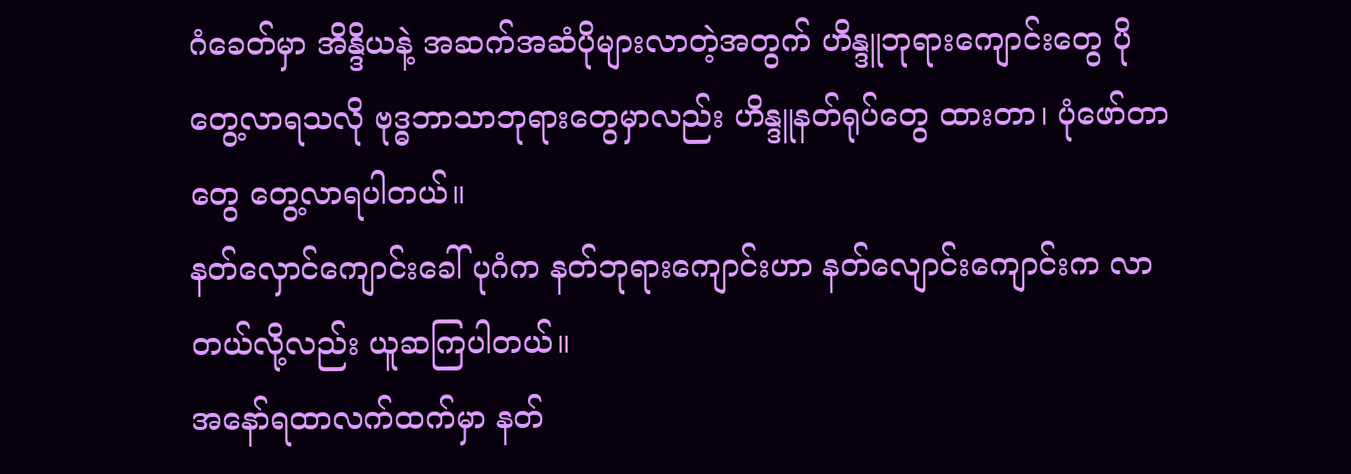ဂံခေတ်မှာ အိန္ဒိယနဲ့ အဆက်အဆံပိုများလာတဲ့အတွက် ဟိန္ဒူဘုရားကျောင်းတွေ ပိုတွေ့လာရသလို ဗုဒ္ဓဘာသာဘုရားတွေမှာလည်း ဟိန္ဒူနတ်ရုပ်တွေ ထားတာ၊ ပုံဖော်တာတွေ တွေ့လာရပါတယ်။
နတ်လှောင်ကျောင်းခေါ် ပုဂံက နတ်ဘုရားကျောင်းဟာ နတ်လျောင်းကျောင်းက လာတယ်လို့လည်း ယူဆကြပါတယ်။
အနော်ရထာလက်ထက်မှာ နတ်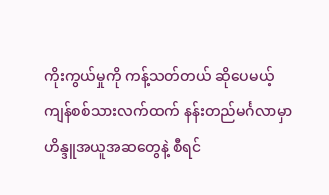ကိုးကွယ်မှုကို ကန့်သတ်တယ် ဆိုပေမယ့် ကျန်စစ်သားလက်ထက် နန်းတည်မင်္ဂလာမှာ ဟိန္ဒူအယူအဆတွေနဲ့ စီရင်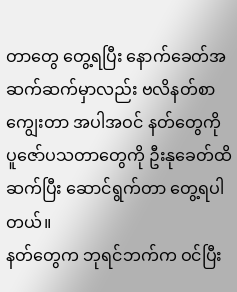တာတွေ တွေ့ရပြီး နောက်ခေတ်အဆက်ဆက်မှာလည်း ဗလိနတ်စာကျွေးတာ အပါအဝင် နတ်တွေကို ပူဇော်ပသတာတွေကို ဦးနုခေတ်ထိ ဆက်ပြီး ဆောင်ရွက်တာ တွေ့ရပါတယ်။
နတ်တွေက ဘုရင်ဘက်က ဝင်ပြီး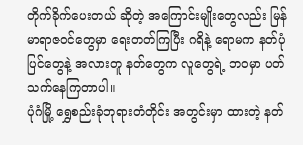တိုက်ခိုက်ပေးတယ် ဆိုတဲ့ အကြောင်းမျိုးတွေလည်း မြန်မာရာဇဝင်တွေမှာ ရေးတတ်ကြပြီး ဂရိနဲ့ ရောမက နတ်ပုံပြင်တွေနဲ့ အလားတူ နတ်တွေက လူတွေရဲ့ ဘဝမှာ ပတ်သက်နေကြတာပါ။
ပုံဂံမြို့ ရွှေစည်းခုံဘုရားတံတိုင်း အတွင်းမှာ ထားတဲ့ နတ်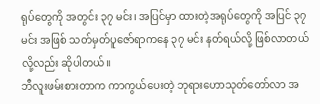ရုပ်တွေကို အတွင်း ၃၇ မင်း၊ အပြင်မှာ ထားတဲ့အရုပ်တွေကို အပြင် ၃၇ မင်း အဖြစ် သတ်မှတ်ပူဇော်ရာကနေ ၃၇ မင်း နတ်ရယ်လို့ ဖြစ်လာတယ်လို့လည်း ဆိုပါတယ်။
ဘီလူးဖမ်းစားတာက ကာကွယ်ပေးတဲ့ ဘုရားဟောသုတ်တော်လာ အ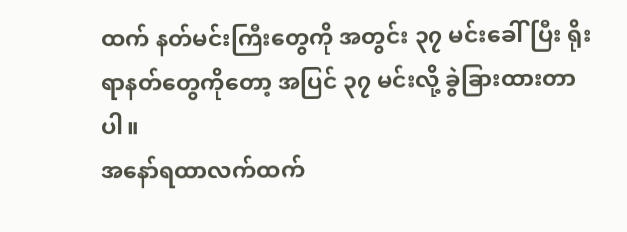ထက် နတ်မင်းကြီးတွေကို အတွင်း ၃၇ မင်းခေါ်ပြီး ရိုးရာနတ်တွေကိုတော့ အပြင် ၃၇ မင်းလို့ ခွဲခြားထားတာပါ။
အနော်ရထာလက်ထက်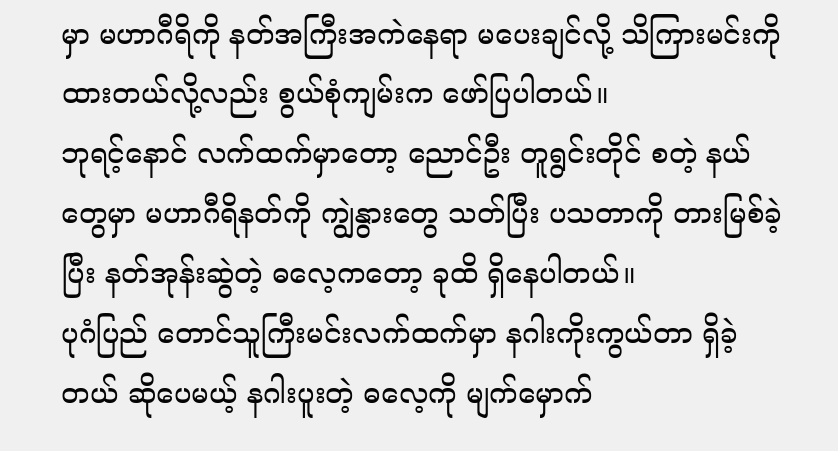မှာ မဟာဂီရိကို နတ်အကြီးအကဲနေရာ မပေးချင်လို့ သိကြားမင်းကို ထားတယ်လို့လည်း စွယ်စုံကျမ်းက ဖော်ပြပါတယ်။
ဘုရင့်နောင် လက်ထက်မှာတော့ ညောင်ဦး တူရွင်းတိုင် စတဲ့ နယ်တွေမှာ မဟာဂီရိနတ်ကို ကျွဲနွားတွေ သတ်ပြီး ပသတာကို တားမြစ်ခဲ့ပြီး နတ်အုန်းဆွဲတဲ့ ဓလေ့ကတော့ ခုထိ ရှိနေပါတယ်။
ပုဂံပြည် တောင်သူကြီးမင်းလက်ထက်မှာ နဂါးကိုးကွယ်တာ ရှိခဲ့တယ် ဆိုပေမယ့် နဂါးပူးတဲ့ ဓလေ့ကို မျက်မှောက်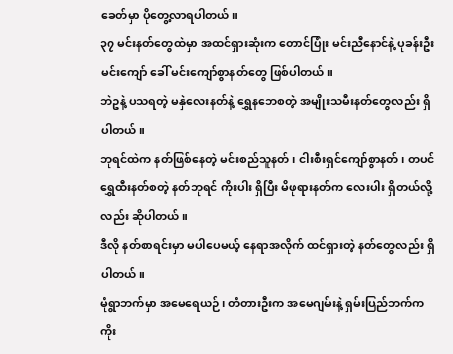ခေတ်မှာ ပိုတွေ့လာရပါတယ်။
၃၇ မင်းနတ်တွေထဲမှာ အထင်ရှားဆုံးက တောင်ပြုံး မင်းညီနောင်နဲ့ ပုခန်းဦးမင်းကျော် ခေါ် မင်းကျော်စွာနတ်တွေ ဖြစ်ပါတယ်။
ဘဲဥနဲ့ ပသရတဲ့ မနှဲလေးနတ်နဲ့ ရွှေနဘေစတဲ့ အမျိုးသမီးနတ်တွေလည်း ရှိပါတယ်။
ဘုရင်ထဲက နတ်ဖြစ်နေတဲ့ မင်းစည်သူနတ်၊ ငါးစီးရှင်ကျော်စွာနတ်၊ တပင်ရွှေထီးနတ်စတဲ့ နတ်ဘုရင် ကိုးပါး ရှိပြီး မိဖုရားနတ်က လေးပါး ရှိတယ်လို့လည်း ဆိုပါတယ်။
ဒီလို နတ်စာရင်းမှာ မပါပေမယ့် နေရာအလိုက် ထင်ရှားတဲ့ နတ်တွေလည်း ရှိပါတယ်။
မုံရွာဘက်မှာ အမေရေယဉ်၊ တံတားဦးက အမေဂျမ်းနဲ့ ရှမ်းပြည်ဘက်က ကိုး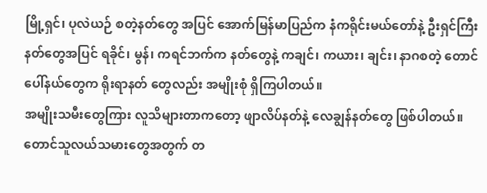မြို့ရှင်၊ ပုလဲယဉ် စတဲ့နတ်တွေ အပြင် အောက်မြန်မာပြည်က နံကရိုင်းမယ်တော်နဲ့ ဦးရှင်ကြီးနတ်တွေအပြင် ရခိုင်၊ မွန်၊ ကရင်ဘက်က နတ်တွေနဲ့ ကချင်၊ ကယား၊ ချင်း၊ နာဂစတဲ့ တောင်ပေါ်နယ်တွေက ရိုးရာနတ် တွေလည်း အမျိုးစုံ ရှိကြပါတယ်။
အမျိုးသမီးတွေကြား လူသိများတာကတော့ ဖျာလိပ်နတ်နဲ့ လေချွန်နတ်တွေ ဖြစ်ပါတယ်။
တောင်သူလယ်သမားတွေအတွက် တ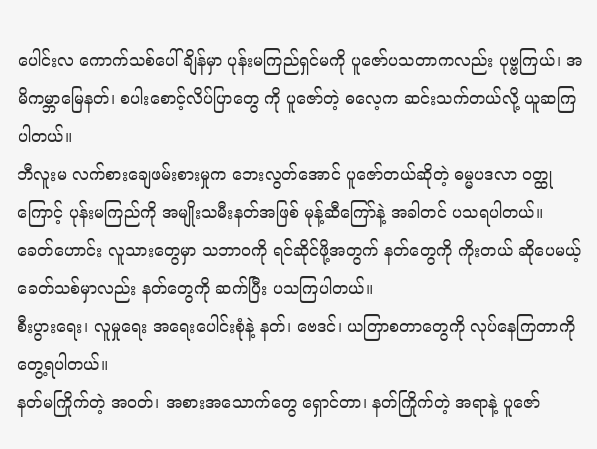ပေါင်းလ ကောက်သစ်ပေါ်ချိန်မှာ ပုန်းမကြည်ရှင်မကို ပူဇော်ပသတာကလည်း ပုဗ္ဗကြယ်၊ အမိကမ္ဘာမြေနတ်၊ စပါးစောင့်လိပ်ပြာတွေ ကို ပူဇော်တဲ့ ဓလေ့က ဆင်းသက်တယ်လို့ ယူဆကြပါတယ်။
ဘီလူးမ လက်စားချေဖမ်းစားမှုက ဘေးလွတ်အောင် ပူဇော်တယ်ဆိုတဲ့ ဓမ္မပဒလာ ဝတ္ထုကြောင့် ပုန်းမကြည်ကို အမျိုးသမီးနတ်အဖြစ် မုန့်ဆီကြော်နဲ့ အခါတင် ပသရပါတယ်။
ခေတ်ဟောင်း လူသားတွေမှာ သဘာဝကို ရင်ဆိုင်ဖို့အတွက် နတ်တွေကို ကိုးတယ် ဆိုပေမယ့် ခေတ်သစ်မှာလည်း နတ်တွေကို ဆက်ပြီး ပသကြပါတယ်။
စီးပွားရေး၊ လူမှုရေး အရေးပေါင်းစုံနဲ့ နတ်၊ ဗေဒင်၊ ယတြာစတာတွေကို လုပ်နေကြတာကို တွေ့ရပါတယ်။
နတ်မကြိုက်တဲ့ အဝတ်၊ အစားအသောက်တွေ ရှောင်တာ၊ နတ်ကြိုက်တဲ့ အရာနဲ့ ပူဇော်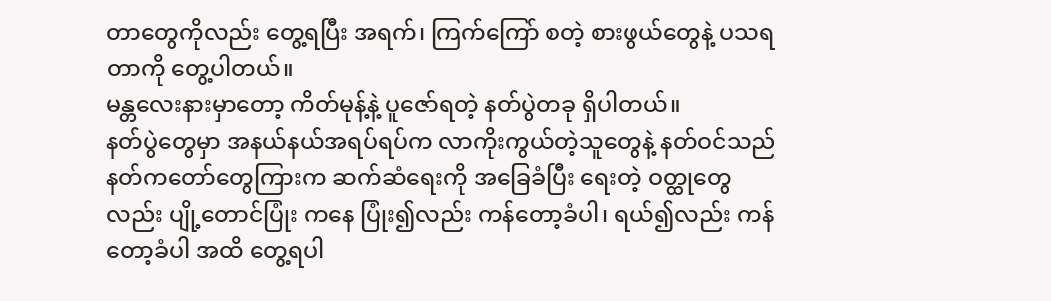တာတွေကိုလည်း တွေ့ရပြီး အရက်၊ ကြက်ကြော် စတဲ့ စားဖွယ်တွေနဲ့ ပသရတာကို တွေ့ပါတယ်။
မန္တလေးနားမှာတော့ ကိတ်မုန့်နဲ့ ပူဇော်ရတဲ့ နတ်ပွဲတခု ရှိပါတယ်။
နတ်ပွဲတွေမှာ အနယ်နယ်အရပ်ရပ်က လာကိုးကွယ်တဲ့သူတွေနဲ့ နတ်ဝင်သည် နတ်ကတော်တွေကြားက ဆက်ဆံရေးကို အခြေခံပြီး ရေးတဲ့ ဝတ္ထုတွေလည်း ပျို့တောင်ပြုံး ကနေ ပြုံး၍လည်း ကန်တော့ခံပါ၊ ရယ်၍လည်း ကန်တော့ခံပါ အထိ တွေ့ရပါ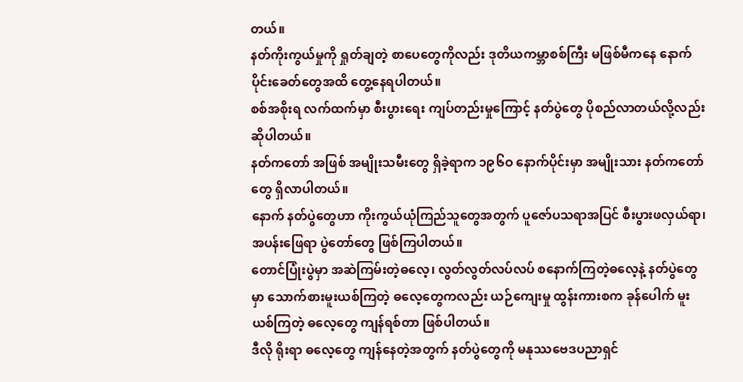တယ်။
နတ်ကိုးကွယ်မှုကို ရှုတ်ချတဲ့ စာပေတွေကိုလည်း ဒုတိယကမ္ဘာစစ်ကြီး မဖြစ်မီကနေ နောက်ပိုင်းခေတ်တွေအထိ တွေ့နေရပါတယ်။
စစ်အစိုးရ လက်ထက်မှာ စီးပွားရေး ကျပ်တည်းမှုကြောင့် နတ်ပွဲတွေ ပိုစည်လာတယ်လို့လည်း ဆိုပါတယ်။
နတ်ကတော် အဖြစ် အမျိုးသမီးတွေ ရှိခဲ့ရာက ၁၉၆ဝ နောက်ပိုင်းမှာ အမျိုးသား နတ်ကတော်တွေ ရှိလာပါတယ်။
နောက် နတ်ပွဲတွေဟာ ကိုးကွယ်ယုံကြည်သူတွေအတွက် ပူဇော်ပသရာအပြင် စီးပွားဖလှယ်ရာ၊ အပန်းဖြေရာ ပွဲတော်တွေ ဖြစ်ကြပါတယ်။
တောင်ပြုံးပွဲမှာ အဆဲကြမ်းတဲ့ဓလေ့၊ လွတ်လွတ်လပ်လပ် စနောက်ကြတဲ့ဓလေ့နဲ့ နတ်ပွဲတွေမှာ သောက်စားမူးယစ်ကြတဲ့ ဓလေ့တွေကလည်း ယဉ်ကျေးမှု ထွန်းကားစက ခုန်ပေါက် မူးယစ်ကြတဲ့ ဓလေ့တွေ ကျန်ရစ်တာ ဖြစ်ပါတယ်။
ဒီလို ရိုးရာ ဓလေ့တွေ ကျန်နေတဲ့အတွက် နတ်ပွဲတွေကို မနုဿဗေဒပညာရှင်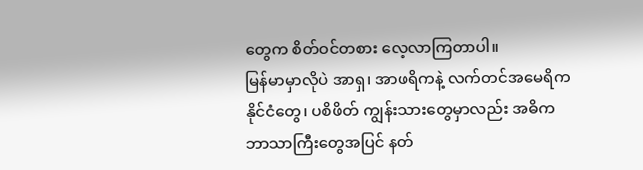တွေက စိတ်ဝင်တစား လေ့လာကြတာပါ။
မြန်မာမှာလိုပဲ အာရှ၊ အာဖရိကနဲ့ လက်တင်အမေရိက နိုင်ငံတွေ၊ ပစိဖိတ် ကျွန်းသားတွေမှာလည်း အဓိက ဘာသာကြီးတွေအပြင် နတ်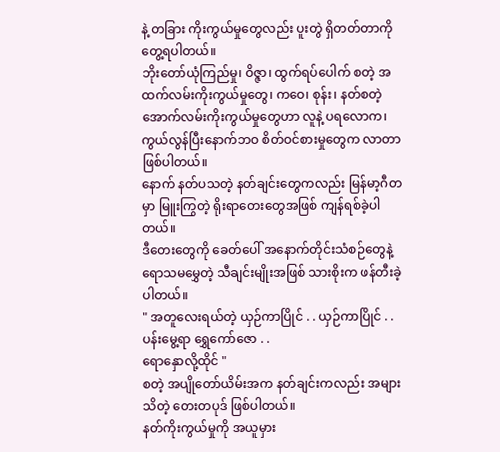နဲ့ တခြား ကိုးကွယ်မှုတွေလည်း ပူးတွဲ ရှိတတ်တာကို တွေ့ရပါတယ်။
ဘိုးတော်ယုံကြည်မှု၊ ဝိဇ္ဇာ၊ ထွက်ရပ်ပေါက် စတဲ့ အထက်လမ်းကိုးကွယ်မှုတွေ၊ ကဝေ၊ စုန်း၊ နတ်စတဲ့ အောက်လမ်းကိုးကွယ်မှုတွေဟာ လူနဲ့ ပရလောက၊ ကွယ်လွန်ပြီးနောက်ဘဝ စိတ်ဝင်စားမှုတွေက လာတာ ဖြစ်ပါတယ်။
နောက် နတ်ပသတဲ့ နတ်ချင်းတွေကလည်း မြန်မာ့ဂီတမှာ မြူးကြွတဲ့ ရိုးရာတေးတွေအဖြစ် ကျန်ရစ်ခဲ့ပါတယ်။
ဒီတေးတွေကို ခေတ်ပေါ် အနောက်တိုင်းသံစဉ်တွေနဲ့ ရောသမမွှေတဲ့ သီချင်းမျိုးအဖြစ် သားစိုးက ဖန်တီးခဲ့ပါတယ်။
" အတူလေးရယ်တဲ့ ယှဉ်ကာပြိုင် . . ယှဉ်ကာပြိုင် . .
ပန်းမွေ့ရာ ရွှေကော်ဇော . .
ရောနှောလို့ထိုင် "
စတဲ့ အပျိုတော်ယိမ်းအက နတ်ချင်းကလည်း အများသိတဲ့ တေးတပုဒ် ဖြစ်ပါတယ်။
နတ်ကိုးကွယ်မှုကို အယူမှား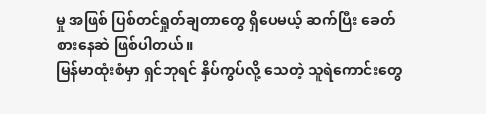မှု အဖြစ် ပြစ်တင်ရှုတ်ချတာတွေ ရှိပေမယ့် ဆက်ပြီး ခေတ်စားနေဆဲ ဖြစ်ပါတယ်။
မြန်မာထုံးစံမှာ ရှင်ဘုရင် နှိပ်ကွပ်လို့ သေတဲ့ သူရဲကောင်းတွေ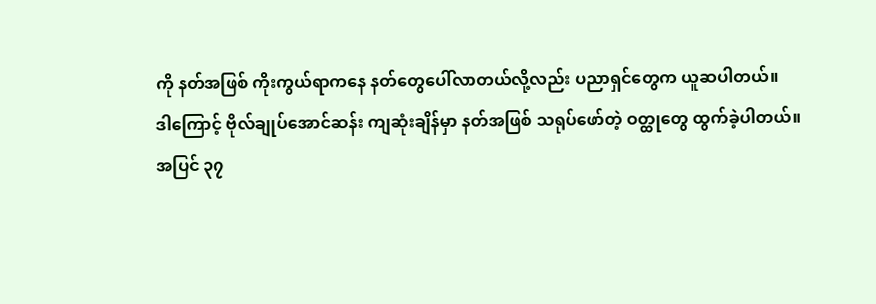ကို နတ်အဖြစ် ကိုးကွယ်ရာကနေ နတ်တွေပေါ်လာတယ်လို့လည်း ပညာရှင်တွေက ယူဆပါတယ်။
ဒါကြောင့် ဗိုလ်ချုပ်အောင်ဆန်း ကျဆုံးချိန်မှာ နတ်အဖြစ် သရုပ်ဖော်တဲ့ ဝတ္ထုတွေ ထွက်ခဲ့ပါတယ်။
အပြင် ၃၇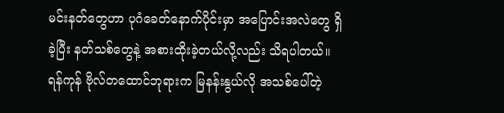မင်းနတ်တွေဟာ ပုဂံခေတ်နောက်ပိုင်းမှာ အပြောင်းအလဲတွေ ရှိခဲ့ပြီး နတ်သစ်တွေနဲ့ အစားထိုးခဲ့တယ်လို့လည်း သိရပါတယ်။
ရန်ကုန် ဗိုလ်တထောင်ဘုရားက မြနန်းနွယ်လို အသစ်ပေါ်တဲ့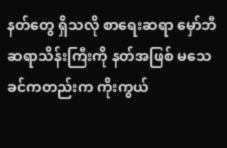နတ်တွေ ရှိသလို စာရေးဆရာ မှော်ဘီဆရာသိန်းကြီးကို နတ်အဖြစ် မသေခင်ကတည်းက ကိုးကွယ်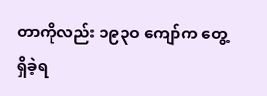တာကိုလည်း ၁၉၃ဝ ကျော်က တွေ့ရှိခဲ့ရ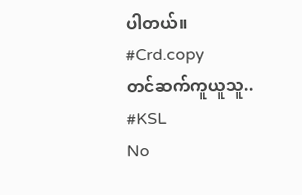ပါတယ်။
#Crd.copy
တင်ဆက်ကူယူသူ..
#KSL
No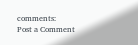comments:
Post a Comment